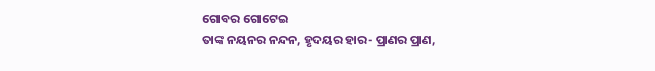ଗୋବର ଗୋଟେଇ
ତାଙ୍କ ନୟନର ନନ୍ଦନ, ହୃଦୟର ହାର- ପ୍ରାଣର ପ୍ରାଣ,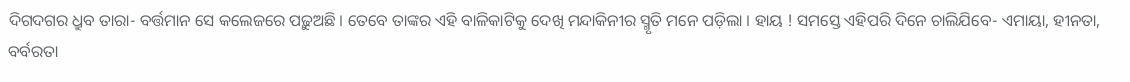ଦିଗଦଗର ଧ୍ରୁବ ତାରା- ବର୍ତ୍ତମାନ ସେ କଲେଜରେ ପଢ଼ୁଅଛି । ତେବେ ତାଙ୍କର ଏହି ବାଳିକାଟିକୁ ଦେଖି ମନ୍ଦାକିନୀର ସ୍ମୃତି ମନେ ପଡ଼ିଲା । ହାୟ ! ସମସ୍ତେ ଏହିପରି ଦିନେ ଚାଲିଯିବେ- ଏମାୟା, ହୀନତା, ବର୍ବରତା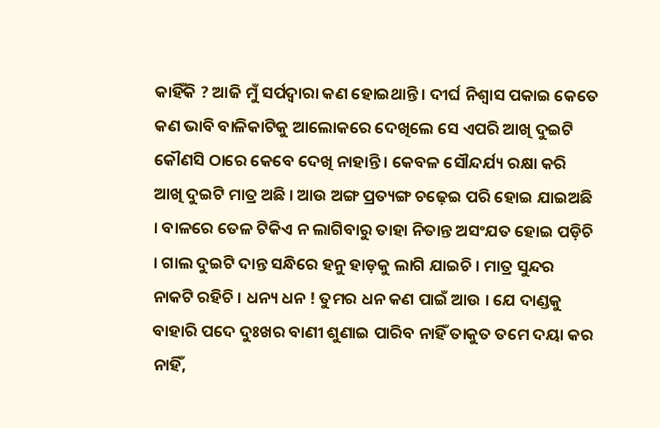କାହିଁକି ? ଆଜି ମୁଁ ସର୍ପଦ୍ୱାରା କଣ ହୋଇଥାନ୍ତି । ଦୀର୍ଘ ନିଶ୍ୱାସ ପକାଇ କେତେ କଣ ଭାବି ବାଳିକାଟିକୁ ଆଲୋକରେ ଦେଖିଲେ ସେ ଏପରି ଆଖି ଦୁଇଟି କୌଣସି ଠାରେ କେବେ ଦେଖି ନାହାନ୍ତି । କେବଳ ସୌନ୍ଦର୍ଯ୍ୟ ରକ୍ଷା କରି ଆଖି ଦୁଇଟି ମାତ୍ର ଅଛି । ଆଉ ଅଙ୍ଗ ପ୍ରତ୍ୟଙ୍ଗ ଚଢ଼େଇ ପରି ହୋଇ ଯାଇଅଛି । ବାଳରେ ତେଳ ଟିକିଏ ନ ଲାଗିବାରୁ ତାହା ନିତାନ୍ତ ଅସଂଯତ ହୋଇ ପଡ଼ିଚି । ଗାଲ ଦୁଇଟି ଦାନ୍ତ ସନ୍ଧିରେ ହନୁ ହାଡ଼କୁ ଲାଗି ଯାଇଚି । ମାତ୍ର ସୁନ୍ଦର ନାକଟି ରହିଚି । ଧନ୍ୟ ଧନ ! ତୁମର ଧନ କଣ ପାଇଁ ଆଉ । ଯେ ଦାଣ୍ଡକୁ ବାହାରି ପଦେ ଦୁଃଖର ବାଣୀ ଶୁଣାଇ ପାରିବ ନାହିଁ ତାକୁତ ତମେ ଦୟା କର ନାହିଁ,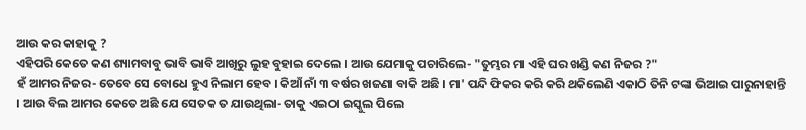ଆଉ କର କାହାକୁ ?
ଏହିପରି କେତେ କଣ ଶ୍ୟାମବାବୁ ଭାବି ଭାବି ଆଖିରୁ ଲୁହ ବୁହାଇ ଦେଲେ । ଆଉ ଯେମାକୁ ପଚାରିଲେ- "ତୁମ୍ଭର ମା ଏହି ଘର ଖଣ୍ଡି କଣ ନିଜର ?"
ହଁ ଆମର ନିଜର- ତେବେ ସେ ବୋଧେ ହୁଏ ନିଲାମ ହେବ । କିଆଁ ନାଁ ୩ ବର୍ଷର ଖଜଣା ବାକି ଅଛି । ମା' ପନ୍ଦି ଫିକର କରି କରି ଥକିଲେଣି ଏକାଠି ତିନି ଟଙ୍କା ଭିଆଇ ପାରୁନାହାନ୍ତି । ଆଉ ବିଲ ଆମର କେତେ ଅଛି ଯେ ସେତକ ତ ଯାଉଥିଲା- ତାକୁ ଏଇଠା ଇସ୍କୁଲ ପିଲେ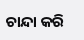ଚାନ୍ଦା କରି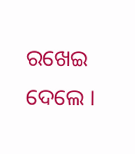ରଖେଇ ଦେଲେ ।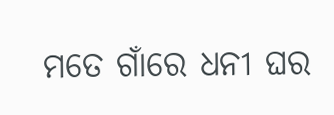ମତେ ଗାଁରେ ଧନୀ ଘର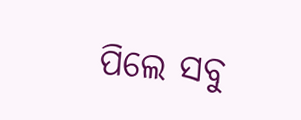ପିଲେ ସବୁ